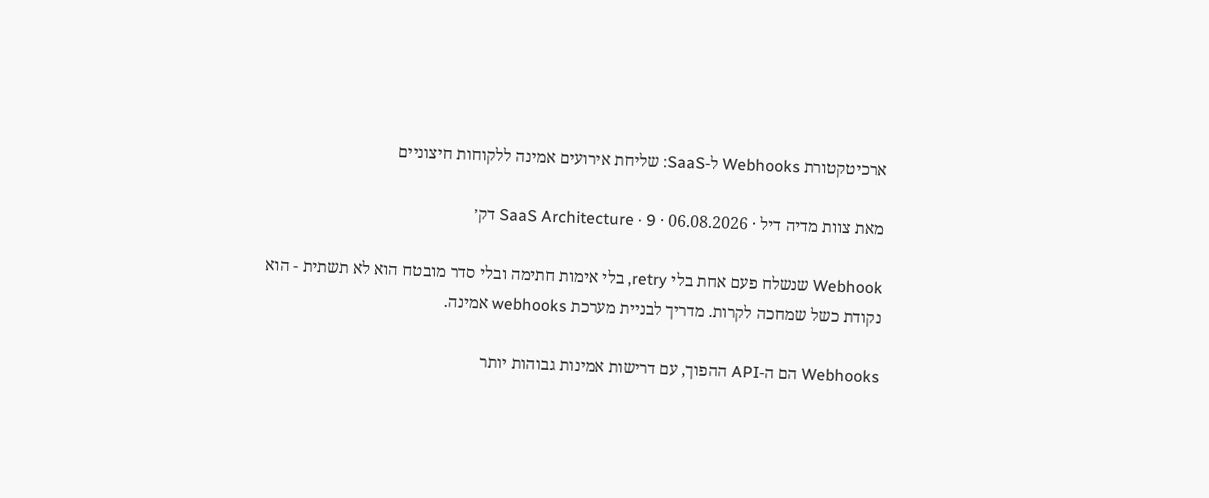ארכיטקטורת Webhooks ל-SaaS: שליחת אירועים אמינה ללקוחות חיצוניים

מאת צוות מדיה דיל · 06.08.2026 · SaaS Architecture · 9 דק׳

Webhook שנשלח פעם אחת בלי retry, בלי אימות חתימה ובלי סדר מובטח הוא לא תשתית - הוא נקודת כשל שמחכה לקרות. מדריך לבניית מערכת webhooks אמינה.

Webhooks הם ה-API ההפוך, עם דרישות אמינות גבוהות יותר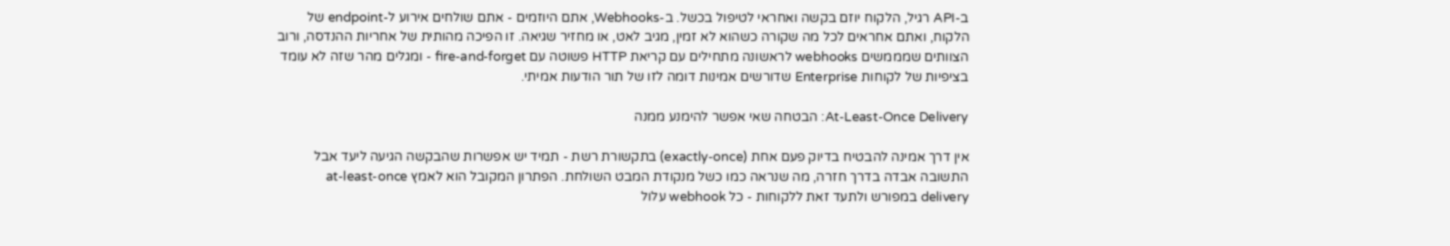ב-API רגיל, הלקוח יוזם בקשה ואחראי לטיפול בכשל. ב-Webhooks, אתם היוזמים - אתם שולחים אירוע ל-endpoint של הלקוח, ואתם אחראים לכל מה שקורה כשהוא לא זמין, מגיב לאט, או מחזיר שגיאה. זו הפיכה מהותית של אחריות ההנדסה, ורוב הצוותים שמממשים webhooks לראשונה מתחילים עם קריאת HTTP פשוטה עם fire-and-forget - ומגלים מהר שזה לא עומד בציפיות של לקוחות Enterprise שדורשים אמינות דומה לזו של תור הודעות אמיתי.

At-Least-Once Delivery: הבטחה שאי אפשר להימנע ממנה

אין דרך אמינה להבטיח בדיוק פעם אחת (exactly-once) בתקשורת רשת - תמיד יש אפשרות שהבקשה הגיעה ליעד אבל התשובה אבדה בדרך חזרה, מה שנראה כמו כשל מנקודת המבט השולחת. הפתרון המקובל הוא לאמץ at-least-once delivery במפורש ולתעד זאת ללקוחות - כל webhook עלול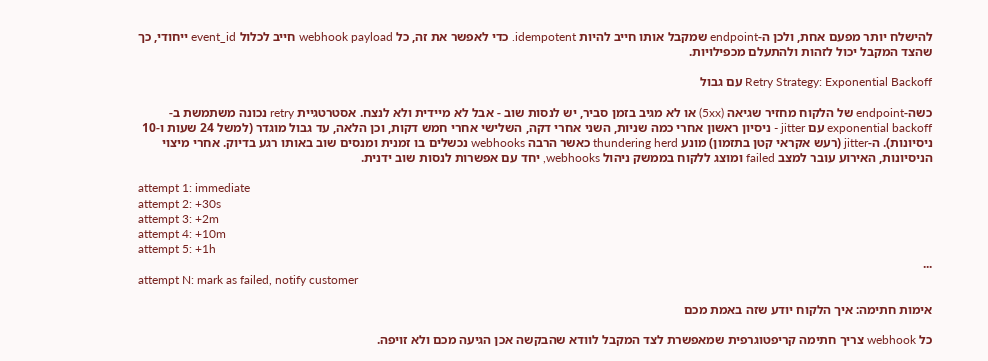להישלח יותר מפעם אחת, ולכן ה-endpoint שמקבל אותו חייב להיות idempotent. כדי לאפשר את זה, כל webhook payload חייב לכלול event_id ייחודי, כך שהצד המקבל יכול לזהות ולהתעלם מכפילויות.

Retry Strategy: Exponential Backoff עם גבול

כשה-endpoint של הלקוח מחזיר שגיאה (5xx) או לא מגיב בזמן סביר, יש לנסות שוב - אבל לא מיידית ולא לנצח. אסטרטגיית retry נכונה משתמשת ב-exponential backoff עם jitter - ניסיון ראשון אחרי כמה שניות, השני אחרי דקה, השלישי אחרי חמש דקות, וכן הלאה, עד גבול מוגדר (למשל 24 שעות ו-10 ניסיונות). ה-jitter (רעש אקראי קטן בתזמון) מונע thundering herd כאשר הרבה webhooks נכשלים בו זמנית ומנסים שוב באותו רגע בדיוק. אחרי מיצוי הניסיונות, האירוע עובר למצב failed ומוצג ללקוח בממשק ניהול webhooks, יחד עם אפשרות לנסות שוב ידנית.

attempt 1: immediate
attempt 2: +30s
attempt 3: +2m
attempt 4: +10m
attempt 5: +1h
...
attempt N: mark as failed, notify customer

אימות חתימה: איך הלקוח יודע שזה באמת מכם

כל webhook צריך חתימה קריפטוגרפית שמאפשרת לצד המקבל לוודא שהבקשה אכן הגיעה מכם ולא זויפה.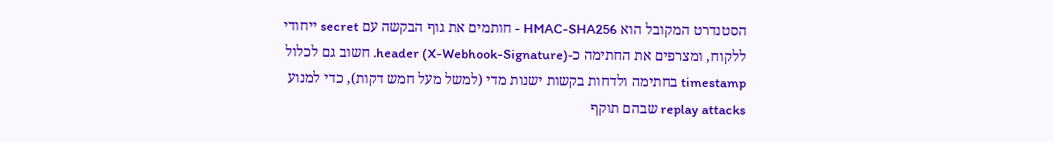הסטנדרט המקובל הוא HMAC-SHA256 - חותמים את גוף הבקשה עם secret ייחודי ללקוח, ומצרפים את החתימה כ-header (X-Webhook-Signature). חשוב גם לכלול timestamp בחתימה ולדחות בקשות ישנות מדי (למשל מעל חמש דקות), כדי למנוע replay attacks שבהם תוקף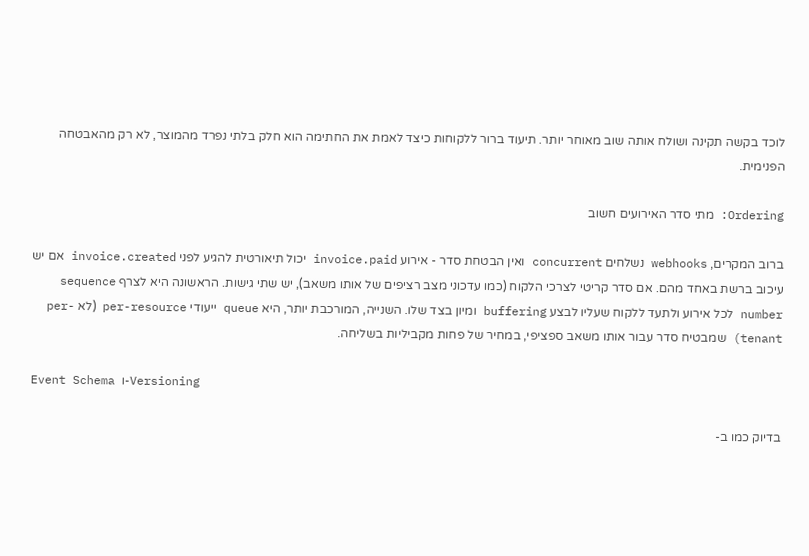לוכד בקשה תקינה ושולח אותה שוב מאוחר יותר. תיעוד ברור ללקוחות כיצד לאמת את החתימה הוא חלק בלתי נפרד מהמוצר, לא רק מהאבטחה הפנימית.

Ordering: מתי סדר האירועים חשוב

ברוב המקרים, webhooks נשלחים concurrent ואין הבטחת סדר - אירוע invoice.paid יכול תיאורטית להגיע לפני invoice.created אם יש עיכוב ברשת באחד מהם. אם סדר קריטי לצרכי הלקוח (כמו עדכוני מצב רציפים של אותו משאב), יש שתי גישות. הראשונה היא לצרף sequence number לכל אירוע ולתעד ללקוח שעליו לבצע buffering ומיון בצד שלו. השנייה, המורכבת יותר, היא queue ייעודי per-resource (לא per-tenant) שמבטיח סדר עבור אותו משאב ספציפי, במחיר של פחות מקביליות בשליחה.

Event Schema ו-Versioning

בדיוק כמו ב-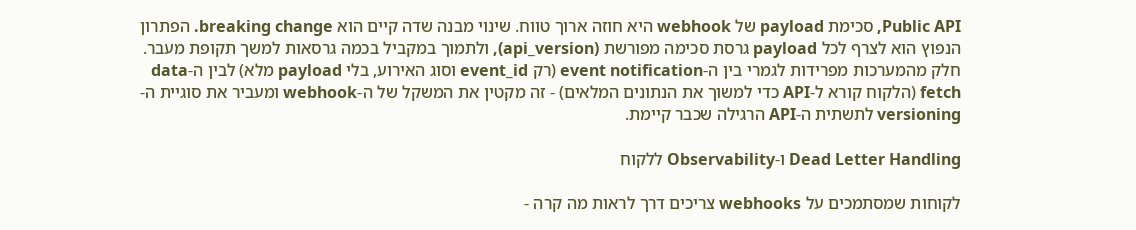Public API, סכימת payload של webhook היא חוזה ארוך טווח. שינוי מבנה שדה קיים הוא breaking change. הפתרון הנפוץ הוא לצרף לכל payload גרסת סכימה מפורשת (api_version), ולתמוך במקביל בכמה גרסאות למשך תקופת מעבר. חלק מהמערכות מפרידות לגמרי בין ה-event notification (רק event_id וסוג האירוע, בלי payload מלא) לבין ה-data fetch (הלקוח קורא ל-API כדי למשוך את הנתונים המלאים) - זה מקטין את המשקל של ה-webhook ומעביר את סוגיית ה-versioning לתשתית ה-API הרגילה שכבר קיימת.

Dead Letter Handling ו-Observability ללקוח

לקוחות שמסתמכים על webhooks צריכים דרך לראות מה קרה -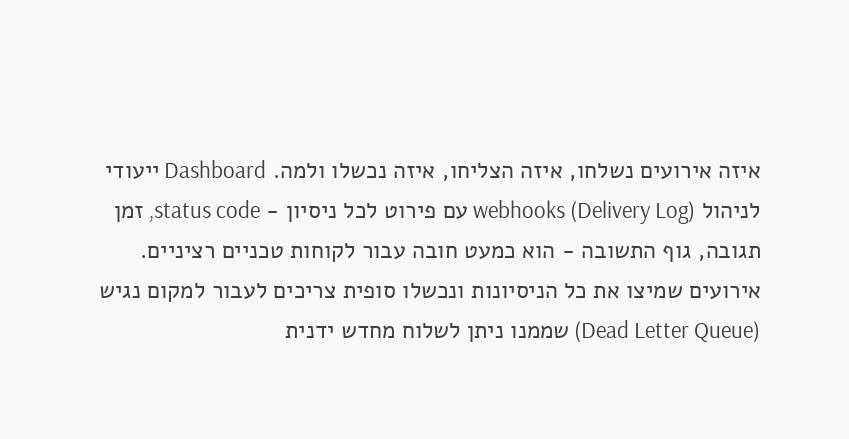איזה אירועים נשלחו, איזה הצליחו, איזה נכשלו ולמה. Dashboard ייעודי לניהול webhooks (Delivery Log) עם פירוט לכל ניסיון - status code, זמן תגובה, גוף התשובה - הוא כמעט חובה עבור לקוחות טכניים רציניים. אירועים שמיצו את כל הניסיונות ונכשלו סופית צריכים לעבור למקום נגיש (Dead Letter Queue) שממנו ניתן לשלוח מחדש ידנית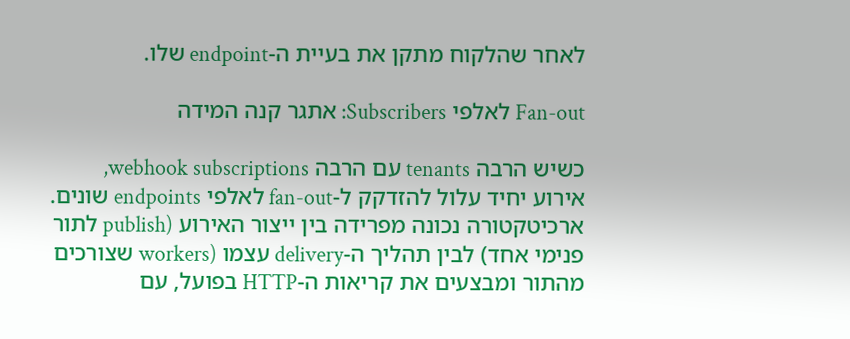לאחר שהלקוח מתקן את בעיית ה-endpoint שלו.

Fan-out לאלפי Subscribers: אתגר קנה המידה

כשיש הרבה tenants עם הרבה webhook subscriptions, אירוע יחיד עלול להזדקק ל-fan-out לאלפי endpoints שונים. ארכיטקטורה נכונה מפרידה בין ייצור האירוע (publish לתור פנימי אחד) לבין תהליך ה-delivery עצמו (workers שצורכים מהתור ומבצעים את קריאות ה-HTTP בפועל, עם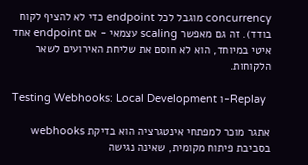concurrency מוגבל לכל endpoint כדי לא להציף לקוח בודד). זה גם מאפשר scaling עצמאי - אם endpoint אחד איטי במיוחד, הוא לא חוסם את שליחת האירועים לשאר הלקוחות.

Testing Webhooks: Local Development ו-Replay

אתגר מוכר למפתחי אינטגרציה הוא בדיקת webhooks בסביבת פיתוח מקומית, שאינה נגישה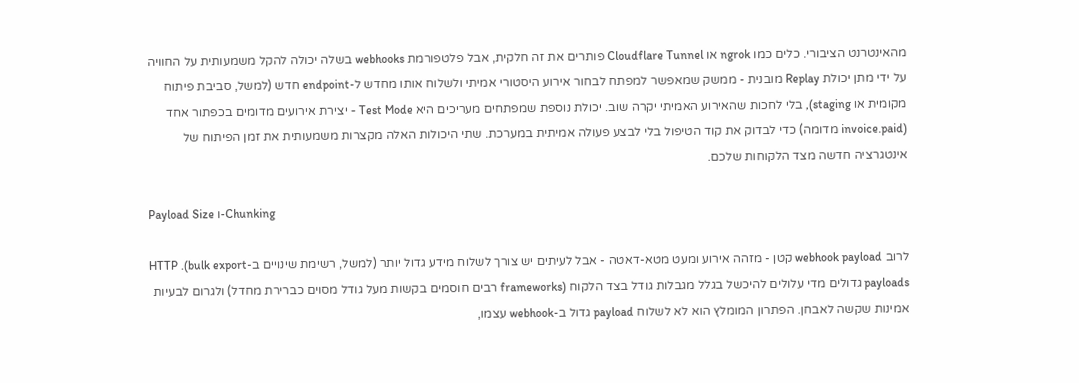מהאינטרנט הציבורי. כלים כמו ngrok או Cloudflare Tunnel פותרים את זה חלקית, אבל פלטפורמת webhooks בשלה יכולה להקל משמעותית על החוויה על ידי מתן יכולת Replay מובנית - ממשק שמאפשר למפתח לבחור אירוע היסטורי אמיתי ולשלוח אותו מחדש ל-endpoint חדש (למשל, סביבת פיתוח מקומית או staging), בלי לחכות שהאירוע האמיתי יקרה שוב. יכולת נוספת שמפתחים מעריכים היא Test Mode - יצירת אירועים מדומים בכפתור אחד (invoice.paid מדומה) כדי לבדוק את קוד הטיפול בלי לבצע פעולה אמיתית במערכת. שתי היכולות האלה מקצרות משמעותית את זמן הפיתוח של אינטגרציה חדשה מצד הלקוחות שלכם.

Payload Size ו-Chunking

לרוב webhook payload קטן - מזהה אירוע ומעט מטא-דאטה - אבל לעיתים יש צורך לשלוח מידע גדול יותר (למשל, רשימת שינויים ב-bulk export). HTTP payloads גדולים מדי עלולים להיכשל בגלל מגבלות גודל בצד הלקוח (frameworks רבים חוסמים בקשות מעל גודל מסוים כברירת מחדל) ולגרום לבעיות אמינות שקשה לאבחן. הפתרון המומלץ הוא לא לשלוח payload גדול ב-webhook עצמו,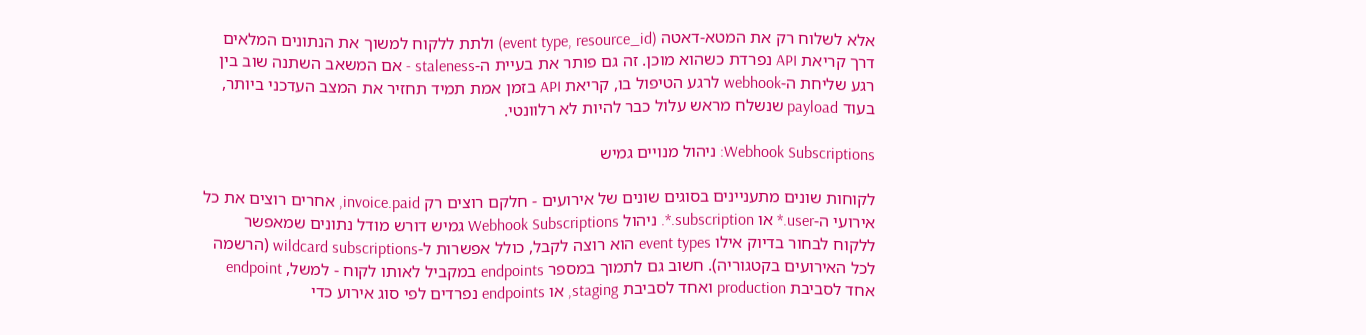אלא לשלוח רק את המטא-דאטה (event type, resource_id) ולתת ללקוח למשוך את הנתונים המלאים דרך קריאת API נפרדת כשהוא מוכן. זה גם פותר את בעיית ה-staleness - אם המשאב השתנה שוב בין רגע שליחת ה-webhook לרגע הטיפול בו, קריאת API בזמן אמת תמיד תחזיר את המצב העדכני ביותר, בעוד payload שנשלח מראש עלול כבר להיות לא רלוונטי.

Webhook Subscriptions: ניהול מנויים גמיש

לקוחות שונים מתעניינים בסוגים שונים של אירועים - חלקם רוצים רק invoice.paid, אחרים רוצים את כל אירועי ה-user.* או subscription.*. ניהול Webhook Subscriptions גמיש דורש מודל נתונים שמאפשר ללקוח לבחור בדיוק אילו event types הוא רוצה לקבל, כולל אפשרות ל-wildcard subscriptions (הרשמה לכל האירועים בקטגוריה). חשוב גם לתמוך במספר endpoints במקביל לאותו לקוח - למשל, endpoint אחד לסביבת production ואחד לסביבת staging, או endpoints נפרדים לפי סוג אירוע כדי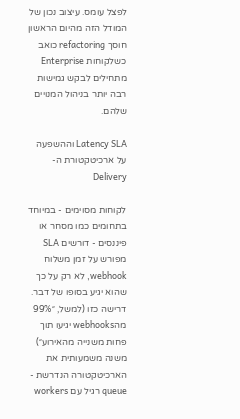לפצל עומס. עיצוב נכון של המודל הזה מהיום הראשון חוסך refactoring כואב כשלקוחות Enterprise מתחילים לבקש גמישות רבה יותר בניהול המנויים שלהם.

Latency SLA וההשפעה על ארכיטקטורת ה-Delivery

לקוחות מסוימים - במיוחד בתחומים כמו מסחר או פיננסים - דורשים SLA מפורש על זמן משלוח webhook, לא רק על כך שהוא יגיע בסופו של דבר. דרישה כזו (למשל, ״99% מהwebhooks יגיעו תוך פחות משנייה מהאירוע״) משנה משמעותית את הארכיטקטורה הנדרשת - queue רגיל עם workers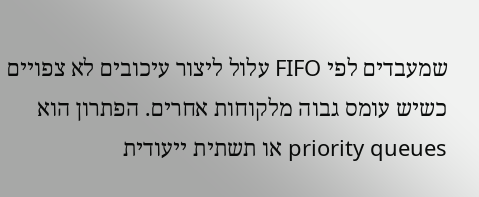שמעבדים לפי FIFO עלול ליצור עיכובים לא צפויים כשיש עומס גבוה מלקוחות אחרים. הפתרון הוא priority queues או תשתית ייעודית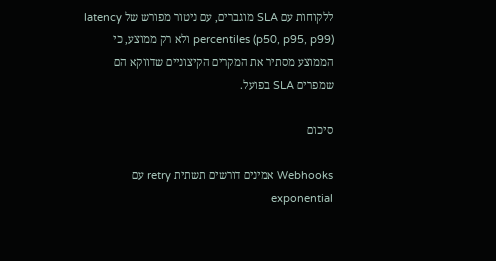ללקוחות עם SLA מוגברים, עם ניטור מפורש של latency percentiles (p50, p95, p99) ולא רק ממוצע, כי הממוצע מסתיר את המקרים הקיצוניים שדווקא הם שמפרים SLA בפועל.

סיכום

Webhooks אמינים דורשים תשתית retry עם exponential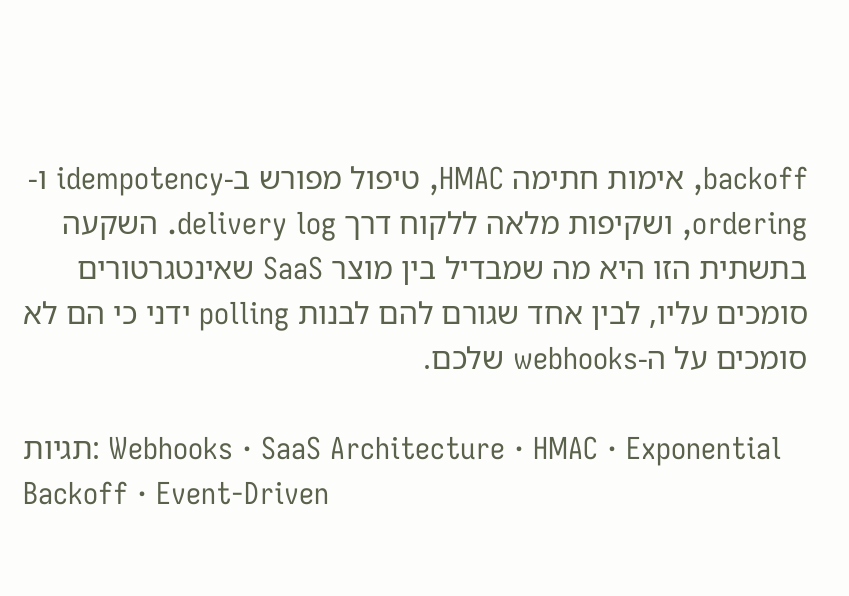backoff, אימות חתימה HMAC, טיפול מפורש ב-idempotency ו-ordering, ושקיפות מלאה ללקוח דרך delivery log. השקעה בתשתית הזו היא מה שמבדיל בין מוצר SaaS שאינטגרטורים סומכים עליו, לבין אחד שגורם להם לבנות polling ידני כי הם לא סומכים על ה-webhooks שלכם.

תגיות: Webhooks · SaaS Architecture · HMAC · Exponential Backoff · Event-Driven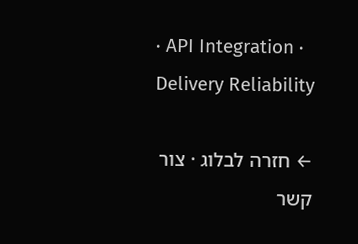· API Integration · Delivery Reliability

← חזרה לבלוג · צור קשר